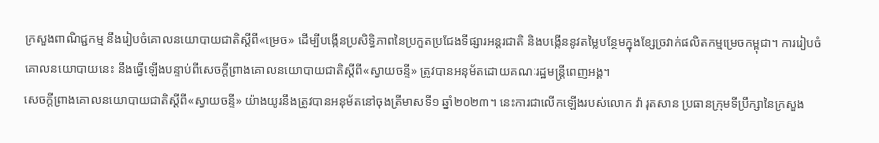ក្រសួងពាណិជ្ជកម្ម នឹងរៀបចំគោលនយោបាយជាតិស្តីពី«ម្រេច» ដើម្បីបង្កើនប្រសិទ្ធិភាពនៃប្រកួតប្រជែងទីផ្សារអន្តរជាតិ និងបង្កើននូវតម្លៃបន្ថែមក្នុងខ្សែច្រវាក់ផលិតកម្មម្រេចកម្ពុជា។ ការរៀបចំគោលនយោបាយនេះ នឹងធ្វើឡើងបន្ទាប់ពីសេចក្តីព្រាងគោលនយោបាយជាតិស្តីពី«ស្វាយចន្ទី» ត្រូវបានអនុម័តដោយគណៈរដ្ឋមន្ត្រីពេញអង្គ។
សេចក្តីព្រាងគោលនយោបាយជាតិស្តីពី«ស្វាយចន្ទី» យ៉ាងយូរនឹងត្រូវបានអនុម័តនៅចុងត្រីមាសទី១ ឆ្នាំ២០២៣។ នេះការជាលើកឡើងរបស់លោក វ៉ា រុតសាន ប្រធានក្រុមទីប្រឹក្សានៃក្រសួង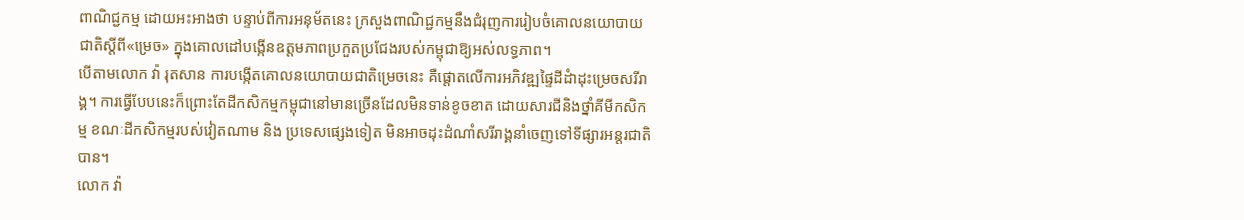ពាណិជ្ជកម្ម ដោយអះអាងថា បន្ទាប់ពីការអនុម័តនេះ ក្រសួងពាណិជ្ជកម្មនឹងជំរុញការរៀបចំគោលនយោបាយជាតិស្តីពី«ម្រេច» ក្នុងគោលដៅបង្កើនឧត្តមភាពប្រកួតប្រជែងរបស់កម្ពុជាឱ្យអស់លទ្ធភាព។
បើតាមលោក វ៉ា រុតសាន ការបង្កើតគោលនយោបាយជាតិម្រេចនេះ គឺផ្តោតលើការអភិវឌ្ឍផ្ទៃដីដំាដុះម្រេចសរីរាង្គ។ ការធ្វើបែបនេះក៏ព្រោះតែដីកសិកម្មកម្ពុជានៅមានច្រើនដែលមិនទាន់ខូចខាត ដោយសារជីនិងថ្នាំគីមីកសិកម្ម ខណៈដីកសិកម្មរបស់វៀតណាម និង ប្រទេសផ្សេងទៀត មិនអាចដុះដំណាំសរីរាង្គនាំចេញទៅទីផ្សារអន្តរជាតិបាន។
លោក វ៉ា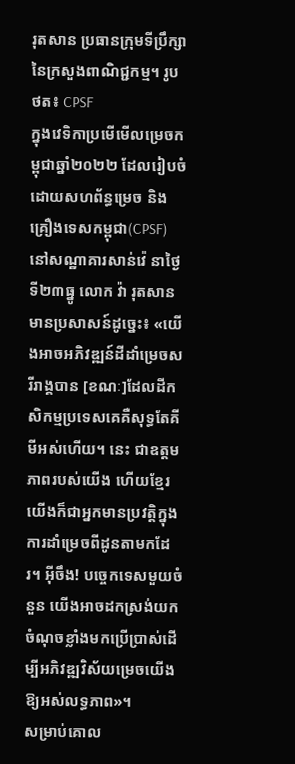រុតសាន ប្រធានក្រុមទីប្រឹក្សានៃក្រសួងពាណិជ្ជកម្ម។ រូបថត៖ CPSF
ក្នុងវេទិកាប្រមើមើលម្រេចកម្ពុជាឆ្នាំ២០២២ ដែលរៀបចំដោយសហព័ន្ធម្រេច និង គ្រឿងទេសកម្ពុជា(CPSF) នៅសណ្ឋាគារសាន់វ៉េ នាថ្ងៃទី២៣ធ្នូ លោក វ៉ា រុតសាន មានប្រសាសន៍ដូច្នេះ៖ «យើងអាចអភិវឌ្ឍន៍ដីដាំម្រេចសរីរាង្គបាន [ខណៈ]ដែលដីកសិកម្មប្រទេសគេគឺសុទ្ធតែគីមីអស់ហើយ។ នេះ ជាឧត្តមភាពរបស់យើង ហើយខ្មែរយើងក៏ជាអ្នកមានប្រវត្តិក្នុងការដាំម្រេចពីដូនតាមកដែរ។ អ៊ីចឹង! បច្ចេកទេសមួយចំនួន យើងអាចដកស្រង់យកចំណុចខ្លាំងមកប្រើប្រាស់ដើម្បីអភិវឌ្ឍវិស័យម្រេចយើងឱ្យអស់លទ្ធភាព»។
សម្រាប់គោល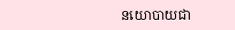នយោបាយជា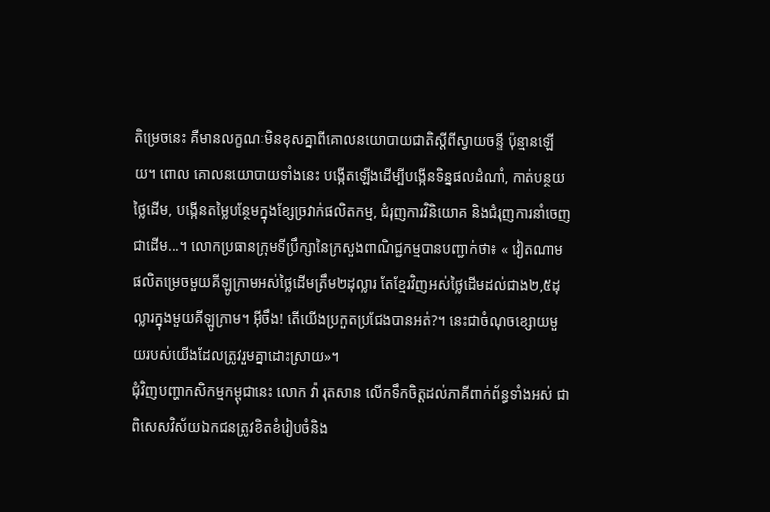តិម្រេចនេះ គឺមានលក្ខណៈមិនខុសគ្នាពីគោលនយោបាយជាតិស្តីពីស្វាយចន្ទី ប៉ុន្មានឡើយ។ ពោល គោលនយោបាយទាំងនេះ បង្កើតឡើងដើម្បីបង្កើនទិន្នផលដំណាំ, កាត់បន្ថយថ្លៃដើម, បង្កើនតម្លៃបន្ថែមក្នុងខ្សែច្រវាក់ផលិតកម្ម, ជំរុញការវិនិយោគ និងជំរុញការនាំចេញជាដើម...។ លោកប្រធានក្រុមទីប្រឹក្សានៃក្រសួងពាណិជ្ជកម្មបានបញ្ជាក់ថា៖ « វៀតណាមផលិតម្រេចមួយគីឡូក្រាមអស់ថ្លៃដើមត្រឹម២ដុល្លារ តែខ្មែរវិញអស់ថ្លៃដើមដល់ជាង២,៥ដុល្លារក្នុងមួយគីឡូក្រាម។ អ៊ីចឹង! តើយើងប្រកួតប្រជែងបានអត់?។ នេះជាចំណុចខ្សោយមួយរបស់យើងដែលត្រូវរួមគ្នាដោះស្រាយ»។
ជុំវិញបញ្ហាកសិកម្មកម្ពុជានេះ លោក វ៉ា រុតសាន លើកទឹកចិត្តដល់ភាគីពាក់ព័ន្ធទាំងអស់ ជាពិសេសវិស័យឯកជនត្រូវខិតខំរៀបចំនិង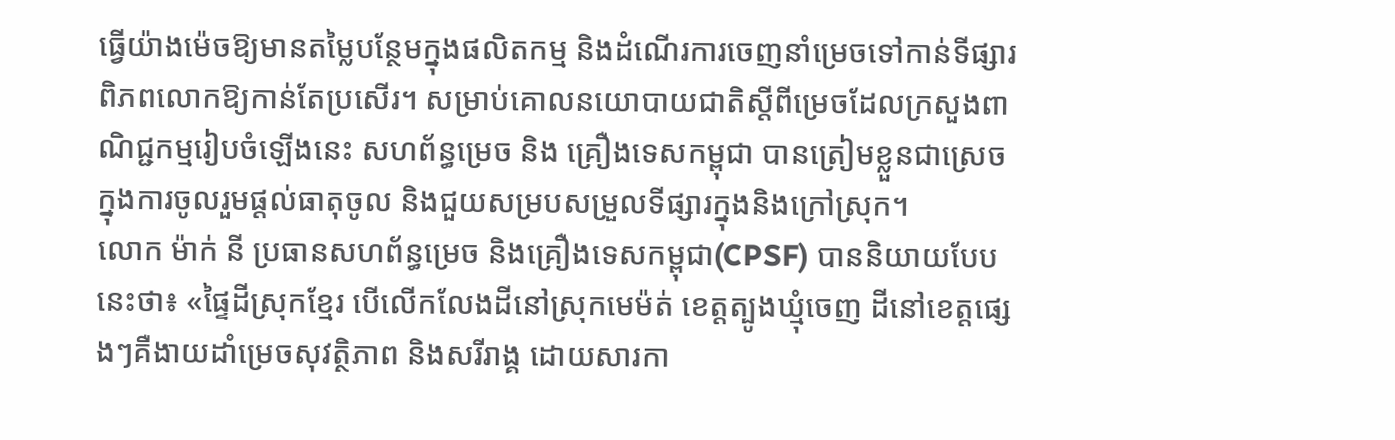ធ្វើយ៉ាងម៉េចឱ្យមានតម្លៃបន្ថែមក្នុងផលិតកម្ម និងដំណើរការចេញនាំម្រេចទៅកាន់ទីផ្សារពិភពលោកឱ្យកាន់តែប្រសើរ។ សម្រាប់គោលនយោបាយជាតិស្តីពីម្រេចដែលក្រសួងពាណិជ្ជកម្មរៀបចំឡើងនេះ សហព័ន្ធម្រេច និង គ្រឿងទេសកម្ពុជា បានត្រៀមខ្លួនជាស្រេច ក្នុងការចូលរួមផ្តល់ធាតុចូល និងជួយសម្របសម្រួលទីផ្សារក្នុងនិងក្រៅស្រុក។
លោក ម៉ាក់ នី ប្រធានសហព័ន្ធម្រេច និងគ្រឿងទេសកម្ពុជា(CPSF) បាននិយាយបែបនេះថា៖ «ផ្ទៃដីស្រុកខ្មែរ បើលើកលែងដីនៅស្រុកមេម៉ត់ ខេត្តត្បូងឃ្មុំចេញ ដីនៅខេត្តផ្សេងៗគឺងាយដាំម្រេចសុវត្ថិភាព និងសរីរាង្គ ដោយសារកា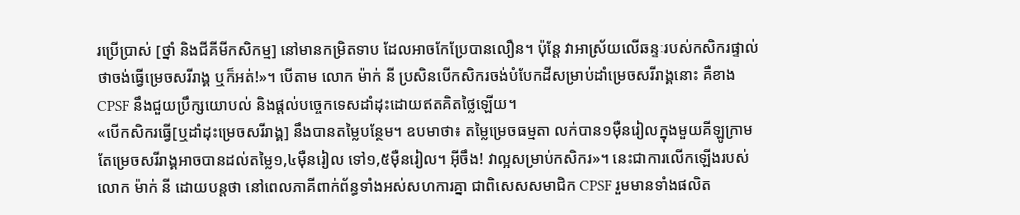រប្រើប្រាស់ [ថ្នាំ និងជីគីមីកសិកម្ម] នៅមានកម្រិតទាប ដែលអាចកែប្រែបានលឿន។ ប៉ុន្តែ វាអាស្រ័យលើឆន្ទៈរបស់កសិករផ្ទាល់ ថាចង់ធ្វើម្រេចសរីរាង្គ ឬក៏អត់!»។ បើតាម លោក ម៉ាក់ នី ប្រសិនបើកសិករចង់បំបែកដីសម្រាប់ដាំម្រេចសរីរាង្គនោះ គឺខាង CPSF នឹងជួយប្រឹក្សយោបល់ និងផ្តល់បច្ចេកទេសដាំដុះដោយឥតគិតថ្លៃឡើយ។
«បើកសិករធ្វើ[ឬដាំដុះម្រេចសរីរាង្គ] នឹងបានតម្លៃបន្ថែម។ ឧបមាថា៖ តម្លៃម្រេចធម្មតា លក់បាន១ម៉ឺនរៀលក្នុងមួយគីឡូក្រាម តែម្រេចសរីរាង្គអាចបានដល់តម្លៃ១,៤ម៉ឺនរៀល ទៅ១,៥ម៉ឺនរៀល។ អ៊ីចឹង! វាល្អសម្រាប់កសិករ»។ នេះជាការលើកឡើងរបស់លោក ម៉ាក់ នី ដោយបន្តថា នៅពេលភាគីពាក់ព័ន្ធទាំងអស់សហការគ្នា ជាពិសេសសមាជិក CPSF រួមមានទាំងផលិត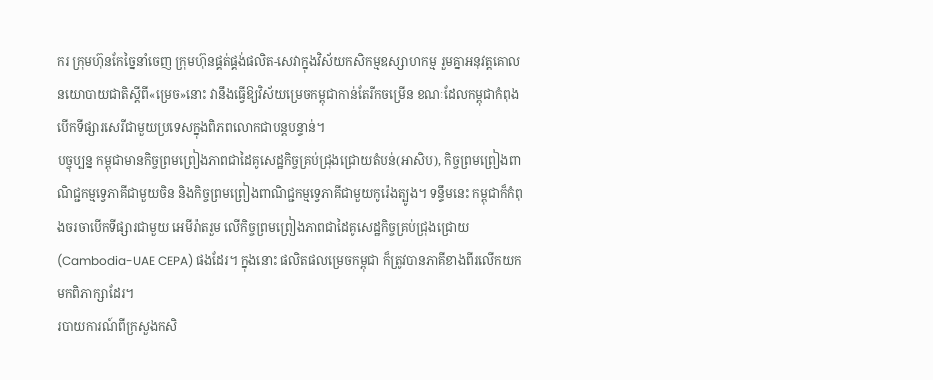ករ ក្រុមហ៊ុនកែច្នៃនាំចេញ ក្រុមហ៊ុនផ្គត់ផ្គង់ផលិត-សេវាក្នុងវិស័យកសិកម្មឧស្សាហកម្ម រួមគ្នាអនុវត្តគោលនយោបាយជាតិស្តីពី«ម្រេច»នោះ វានឹងធ្វើឱ្យវិស័យម្រេចកម្ពុជាកាន់តែរីកចម្រើន ខណៈដែលកម្ពុជាកំពុងបើកទីផ្សារសេរីជាមួយប្រទេសក្នុងពិភពលោកជាបន្តបន្ទាន់។
បច្ចុប្បន្ន កម្ពុជាមានកិច្ចព្រមព្រៀងភាពជាដៃគូសេដ្ឋកិច្ចគ្រប់ជ្រុងជ្រោយតំបន់(អាសិប), កិច្ចព្រមព្រៀងពាណិជ្ជកម្មទ្វេភាគីជាមួយចិន និងកិច្ចព្រមព្រៀងពាណិជ្ជកម្មទ្វេភាគីជាមួយកូរ៉េងត្បូង។ ទន្ទឹមនេះ កម្ពុជាក៏កំពុងចរចាបើកទីផ្សារជាមួយ អេមីរ៉ាតរួម លើកិច្ចព្រមព្រៀងភាពជាដៃគូសេដ្ឋកិច្ចគ្រប់ជ្រុងជ្រោយ (Cambodia-UAE CEPA) ផងដែរ។ ក្នុងនោះ ផលិតផលម្រេចកម្ពុជា ក៏ត្រូវបានភាគីខាងពីរលើកយកមកពិភាក្សាដែរ។
របាយការណ៍ពីក្រសួងកសិ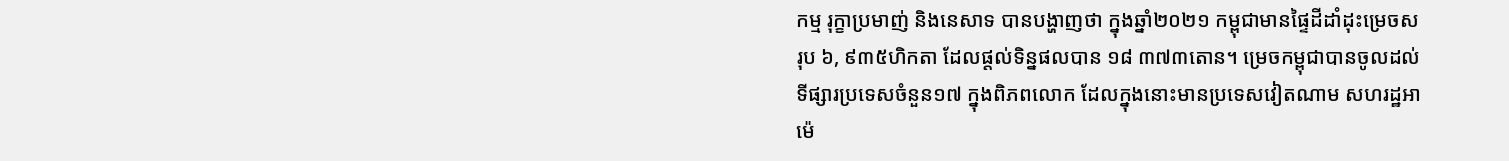កម្ម រុក្ខាប្រមាញ់ និងនេសាទ បានបង្ហាញថា ក្នុងឆ្នាំ២០២១ កម្ពុជាមានផ្ទៃដីដាំដុះម្រេចសរុប ៦, ៩៣៥ហិកតា ដែលផ្តល់ទិន្នផលបាន ១៨ ៣៧៣តោន។ ម្រេចកម្ពុជាបានចូលដល់ទីផ្សារប្រទេសចំនួន១៧ ក្នុងពិភពលោក ដែលក្នុងនោះមានប្រទេសវៀតណាម សហរដ្ឋអាម៉េ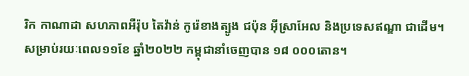រិក កាណាដា សហភាពអឺរ៉ុប តៃវ៉ាន់ កូរ៉េខាងត្បូង ជប៉ុន អ៊ីស្រាអែល និងប្រទេសឥណ្ឌា ជាដើម។
សម្រាប់រយៈពេល១១ខែ ឆ្នាំ២០២២ កម្ពុជានាំចេញបាន ១៨ ០០០តោន។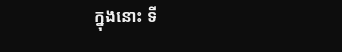ក្នុងនោះ ទី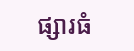ផ្សារធំ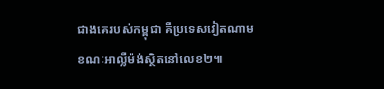ជាងគេរបស់កម្ពុជា គឺប្រទេសវៀតណាម ខណៈអាល្លឺម៉ង់ស្ថិតនៅលេខ២៕